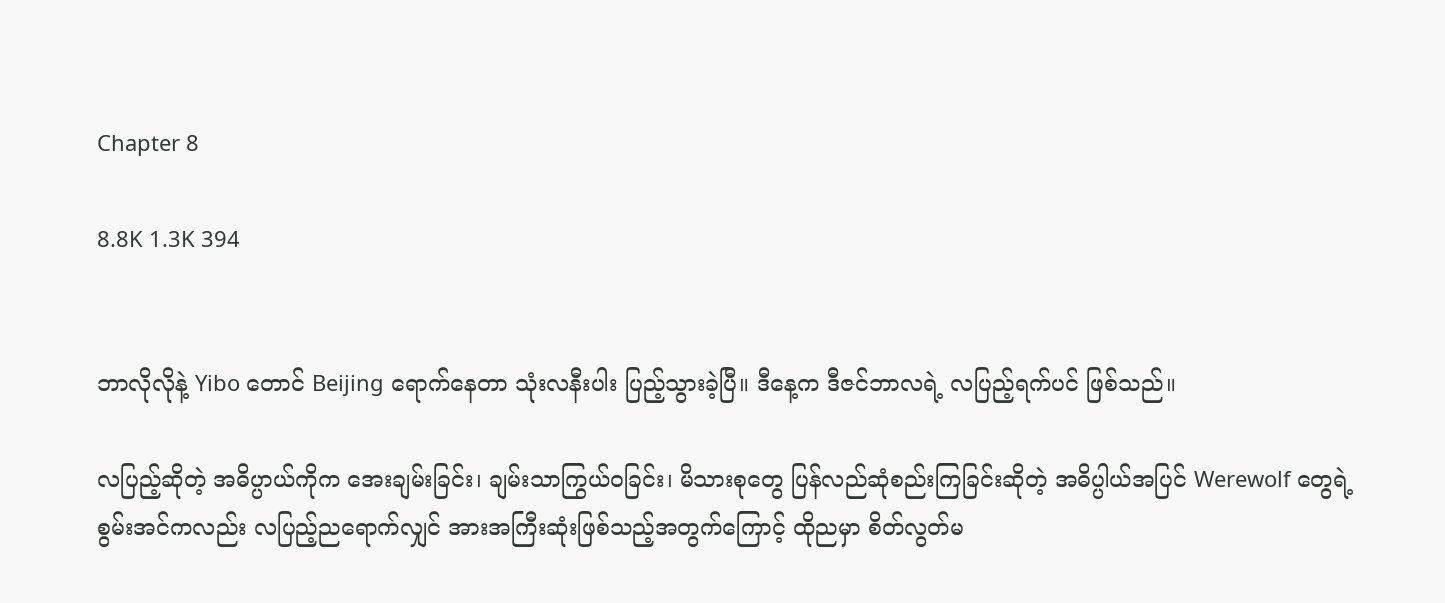Chapter 8

8.8K 1.3K 394


ဘာလိုလိုနဲ့ Yibo တောင် Beijing ရောက်နေတာ သုံးလနီးပါး ပြည့်သွားခဲ့ပြီ။ ဒီနေ့က ဒီဇင်ဘာလရဲ့ လပြည့်ရက်ပင် ဖြစ်သည်။

လပြည့်ဆိုတဲ့ အဓိပ္ပာယ်ကိုက အေးချမ်းခြင်း၊ ချမ်းသာကြွယ်ဝခြင်း၊ မိသားစုတွေ ပြန်လည်ဆုံစည်းကြခြင်းဆိုတဲ့ အဓိပ္ပါယ်အပြင် Werewolf တွေရဲ့ စွမ်းအင်ကလည်း လပြည့်ညရောက်လျှင် အားအကြီးဆုံးဖြစ်သည့်အတွက်‌ကြောင့် ထိုညမှာ စိတ်လွတ်မ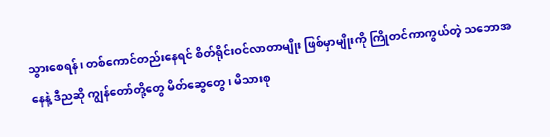သွားစေရန်၊ တစ်ကောင်တည်းနေရင် စိတ်ရိုင်းဝင်လာတာမျိုး ဖြစ်မှာမျိုးကို ကြိုတင်ကာကွယ်တဲ့ သဘောအနေနဲ့ ဒီညဆို ကျွန်တော်တို့တွေ မိတ်ဆွေတွေ၊ မိသားစု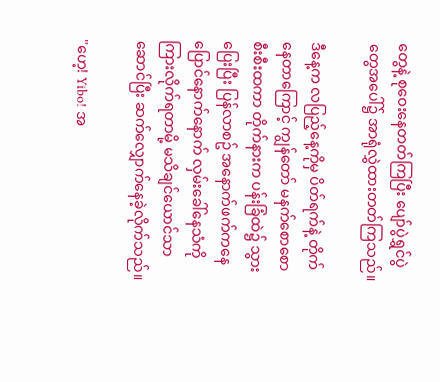တွေနဲ့ စုဝေးနေတတ်ကြပြီး ပျော်ပွဲရွှင်ပွဲတွေအပေါ်၌ အာရုံလွှဲထားတတ်ကြသည်။

ဒီနေ့က လပြည့်နေ့ကိုမှ ပိတ်ရက်နဲ့ တိုက်နေတာကြောင့် ကျွန်တော် မနက်စောစောစီးစီးထကာ တိုက်နားက ပန်းခြံထဲ၌ သွားပြေးပြီး ပြန်လာစဥ် အနောက်ဖက်ကနေ ပြောင်နောက်နောက် လှမ်းခေါ်‌နေသံကို ကြားလိုက်ရတာမို့ မသိချင်ယောင်သာဆောင်ပြီး ဆက်လျှောက်နေခဲ့လိုက်သည်။

"ဟေ့! Yibo! အ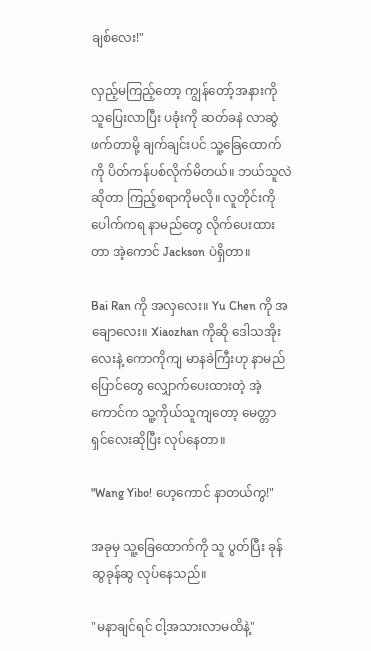ချစ်လေး!"

လှည့်မကြည့်တော့ ကျွန်တော့်အနားကို သူပြေးလာပြီး ပခုံးကို ဆတ်ခနဲ လာဆွဲဖက်တာမို့ ချက်ချင်းပင် သူ့ခြေထောက်ကို ပိတ်ကန်ပစ်လိုက်မိတယ်။ ဘယ်သူလဲဆိုတာ ကြည့်စရာကိုမလို။ လူတိုင်းကို ပေါက်ကရ နာမည်တွေ လိုက်ပေးထားတာ အဲ့ကောင် Jackson ပဲရှိတာ။

Bai Ran ကို အလှလေး။ Yu Chen ကို အချောလေး။ Xiaozhan ကိုဆို ဒေါသအိုးလေးနဲ့ ကောကိုကျ မာနခဲကြီးဟု နာမည်ပြောင်တွေ လျှောက်ပေးထားတဲ့ အဲ့ကောင်က သူ့ကိုယ်သူကျတော့ မေတ္တာရှင်လေးဆိုပြီး လုပ်နေတာ။

"Wang Yibo! ဟေ့ကောင် နာတယ်ကွ!"

အခုမှ သူ့ခြေထောက်ကို သူ ပွတ်ပြီး ခုန်ဆွခုန်ဆွ လုပ်နေသည်။

"မနာချင်ရင် ငါ့အသားလာမထိနဲ့"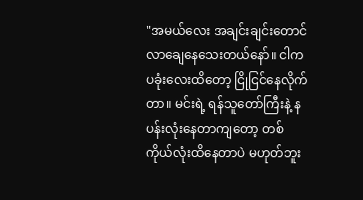"အမယ်လေး အချင်းချင်းတောင် လာချေနေသေးတယ်နော်။ ငါက ပခုံးလေးထိတော့ ငြိုငြင်နေလိုက်တာ။ မင်းရဲ့ ရန်သူတော်ကြီးနဲ့ နပန်းလုံးနေတာကျတော့ တစ်ကိုယ်လုံးထိနေတာပဲ မဟုတ်ဘူး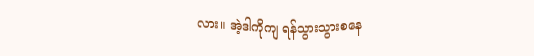လား။ အဲ့ဒါကိုကျ ရန်သွားသွားစနေ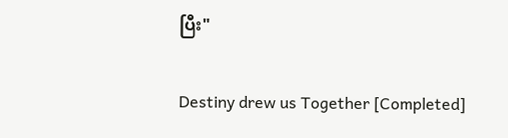ပြီး"

Destiny drew us Together [Completed]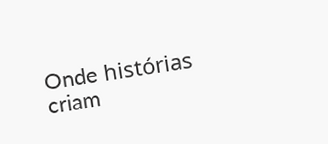Onde histórias criam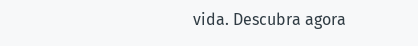vida. Descubra agora